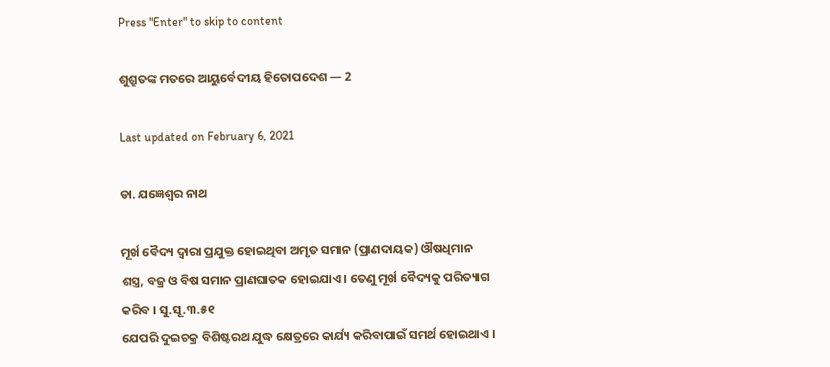Press "Enter" to skip to content

ଶୁଶ୍ରୁତଙ୍କ ମତରେ ଆୟୁର୍ବେଦୀୟ ହିତୋପଦେଶ — 2

Last updated on February 6, 2021

ଡା. ଯଜ୍ଞେଶ୍ୱର ନାଥ

ମୂର୍ଖ ବୈଦ୍ୟ ଦ୍ୱାରା ପ୍ରଯୁକ୍ତ ହୋଇଥିବା ଅମୃତ ସମାନ (ପ୍ରାଣଦାୟକ) ଔଷଧିମାନ ଶସ୍ତ୍ର, ବଜ୍ର ଓ ବିଷ ସମାନ ପ୍ରାଣଘାତକ ହୋଇଯାଏ । ତେଣୁ ମୂର୍ଖ ବୈଦ୍ୟକୁ ପରିତ୍ୟାଗ କରିବ । ସୁ.ସୂ.୩.୫୧
ଯେପରି ଦୁଇଚକ୍ର ବିଶିଷ୍ଟରଥ ଯୁଦ୍ଧ କ୍ଷେତ୍ରରେ କାର୍ଯ୍ୟ କରିବାପାଇଁ ସମର୍ଥ ହୋଇଥାଏ ।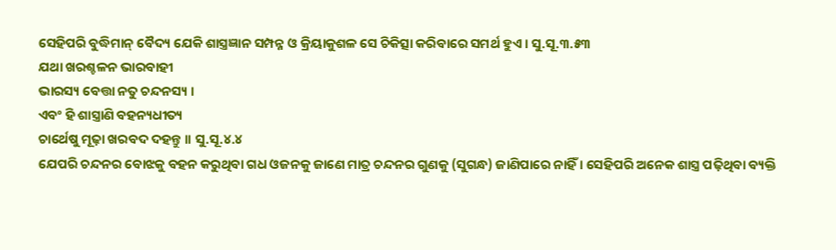ସେହିପରି ବୁଦ୍ଧିମାନ୍‌ ବୈଦ୍ୟ ଯେକି ଶାସ୍ତ୍ରଜ୍ଞାନ ସମ୍ପନ୍ନ ଓ କ୍ରିୟାକୁଶଳ ସେ ଚିକିତ୍ସା କରିବାରେ ସମର୍ଥ ହୁଏ । ସୁ.ସୂ.୩.୫୩
ଯଥା ଖରଶ୍ଚଳନ ଭାରବାହୀ
ଭାରସ୍ୟ ବେତ୍ତା ନତୁ ଚନ୍ଦନସ୍ୟ ।
ଏବଂ ହି ଶାସ୍ତ୍ରାଣି ବହନ୍ୟଧୀତ୍ୟ
ଚାର୍ଥେଷୁ ମୂଢ଼ା ଖରବଦ ଦହନ୍ତୁ ।। ସୁ.ସୂ.୪.୪
ଯେପରି ଚନ୍ଦନର ବୋଝକୁ ବହନ କରୁଥିବା ଗଧ ଓଜନକୁ ଜାଣେ ମାତ୍ର ଚନ୍ଦନର ଗୁଣକୁ (ସୁଗନ୍ଧ) ଜାଣିପାରେ ନାହିଁ । ସେହିପରି ଅନେକ ଶାସ୍ତ୍ର ପଢ଼ିଥିବା ବ୍ୟକ୍ତି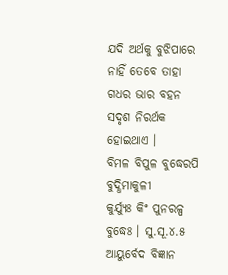ଯଦି ଅର୍ଥକୁ ବୁଝିପାରେ ନାହିଁ ତେବେ ତାହା ଗଧର ଭାର ବହନ ସଦୃଶ ନିରର୍ଥକ ହୋଇଥାଏ ।
ବିମଳ ବିପୁଳ ବୁଦ୍ଧେରପି ବୁଦ୍ଧିମାକୁଳୀ
କୁର୍ଯ୍ୟୁଃ କିଂ ପୁନରଳ୍ପ ବୁଦ୍ଧେଃ । ସୁ.ସୂ.୪.୫
ଆୟୁର୍ବେଦ ବିଜ୍ଞାନ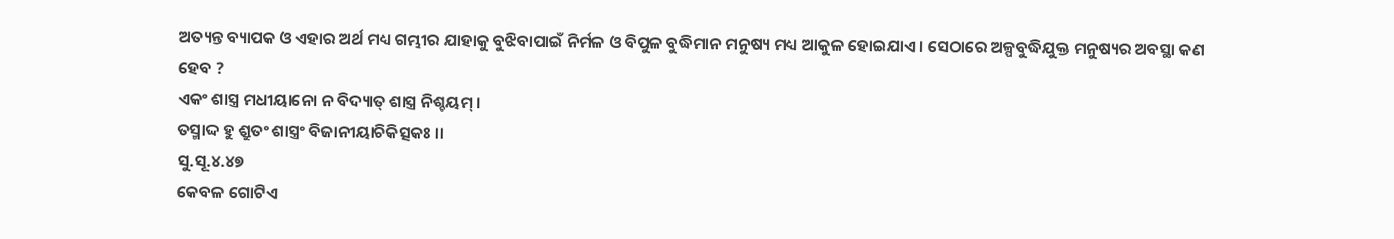ଅତ୍ୟନ୍ତ ବ୍ୟାପକ ଓ ଏହାର ଅର୍ଥ ମଧ୍ୟ ଗମ୍ଭୀର ଯାହାକୁ ବୁଝିବାପାଇଁ ନିର୍ମଳ ଓ ବିପୁଳ ବୁଦ୍ଧିମାନ ମନୁଷ୍ୟ ମଧ୍ୟ ଆକୁଳ ହୋଇଯାଏ । ସେଠାରେ ଅଳ୍ପବୁଦ୍ଧିଯୁକ୍ତ ମନୁଷ୍ୟର ଅବସ୍ଥା କଣ ହେବ ?
ଏକଂ ଶାସ୍ତ୍ର ମଧୀୟାନୋ ନ ବିଦ୍ୟାତ୍‌ ଶାସ୍ତ୍ର ନିଶ୍ଚୟମ୍‌ ।
ତସ୍ମାଦ୍ଦ ହୁ ଶ୍ରୁତଂ ଶାସ୍ତ୍ରଂ ବିଜାନୀୟାଚିକିତ୍ସକଃ ।।
ସୁ.ସୂ.୪.୪୭
କେବଳ ଗୋଟିଏ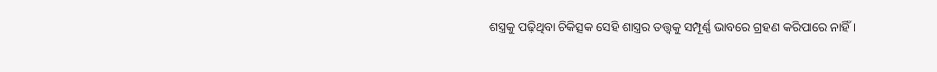ଶସ୍ତ୍ରକୁ ପଢ଼ିଥିବା ଚିକିତ୍ସକ ସେହି ଶାସ୍ତ୍ରର ତତ୍ତ୍ୱକୁ ସମ୍ପୂର୍ଣ୍ଣ ଭାବରେ ଗ୍ରହଣ କରିପାରେ ନାହିଁ ।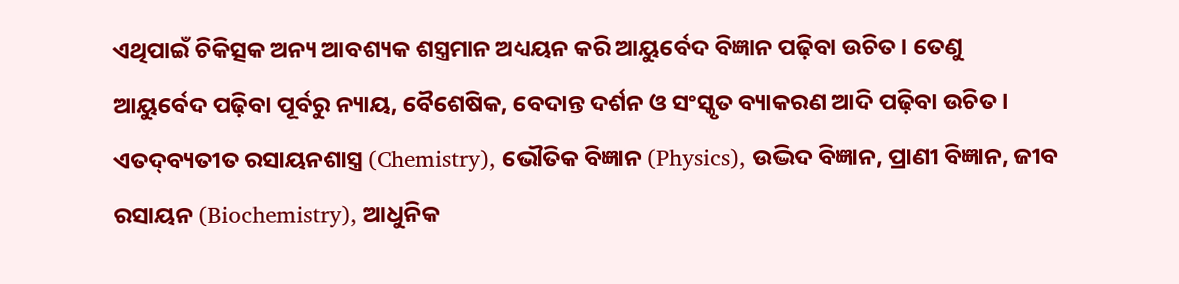ଏଥିପାଇଁ ଚିକିତ୍ସକ ଅନ୍ୟ ଆବଶ୍ୟକ ଶସ୍ତ୍ରମାନ ଅଧ୍ୟୟନ କରି ଆୟୁର୍ବେଦ ବିଜ୍ଞାନ ପଢ଼ିବା ଉଚିତ । ତେଣୁ ଆୟୁର୍ବେଦ ପଢ଼ିବା ପୂର୍ବରୁ ନ୍ୟାୟ, ବୈଶେଷିକ, ବେଦାନ୍ତ ଦର୍ଶନ ଓ ସଂସ୍କୃତ ବ୍ୟାକରଣ ଆଦି ପଢ଼ିବା ଉଚିତ । ଏତଦ୍‌ବ୍ୟତୀତ ରସାୟନଶାସ୍ତ୍ର (Chemistry), ଭୌତିକ ବିଜ୍ଞାନ (Physics), ଉଦ୍ଭିଦ ବିଜ୍ଞାନ, ପ୍ରାଣୀ ବିଜ୍ଞାନ, ଜୀବ ରସାୟନ (Biochemistry), ଆଧୁନିକ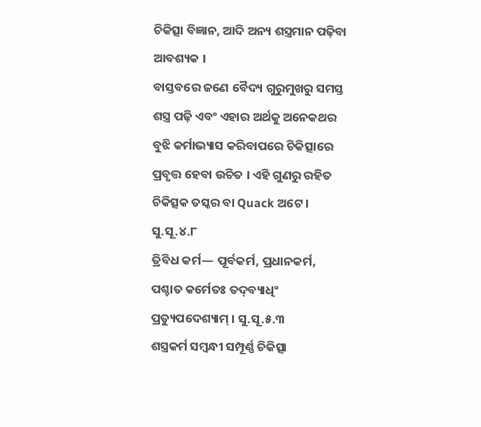ଚିକିତ୍ସା ବିଜ୍ଞାନ, ଆଦି ଅନ୍ୟ ଶସ୍ତ୍ରମାନ ପଢ଼ିବା ଆବଶ୍ୟକ ।
ବାସ୍ତବରେ ଜଣେ ବୈଦ୍ୟ ଗୁରୁମୁଖରୁ ସମସ୍ତ ଶସ୍ତ୍ର ପଢ଼ି ଏବଂ ଏହାର ଅର୍ଥକୁ ଅନେକଥର ବୁଝି କର୍ମାଭ୍ୟାସ କରିବାପରେ ଚିକିତ୍ସାରେ ପ୍ରବୃତ୍ତ ହେବା ଉଚିତ । ଏହି ଗୁଣରୁ ରହିତ ଚିକିତ୍ସକ ତସ୍କର ବା Quack ଅଟେ । ସୁ.ସୂ.୪.୮
ତ୍ରିବିଧ କର୍ମ— ପୂର୍ବକର୍ମ, ପ୍ରଧାନକର୍ମ, ପଶ୍ଚାତ କର୍ମେତଃ ତଦ୍‌ବ୍ୟାଧିଂ ପ୍ରତ୍ୟୁପଦେଶ୍ୟାମ୍‌ । ସୁ.ସୂ.୫.୩
ଶସ୍ତ୍ରକର୍ମ ସମ୍ବନ୍ଧୀ ସମ୍ପୂର୍ଣ୍ଣ ଚିକିତ୍ସା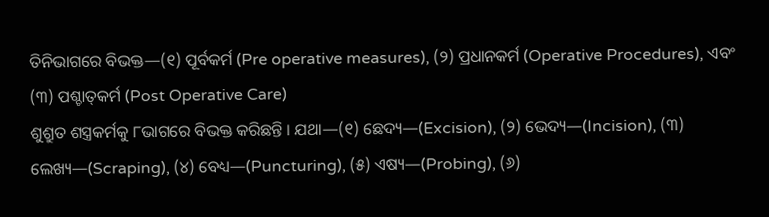ତିନିଭାଗରେ ବିଭକ୍ତ—(୧) ପୂର୍ବକର୍ମ (Pre operative measures), (୨) ପ୍ରଧାନକର୍ମ (Operative Procedures), ଏବଂ (୩) ପଶ୍ଚାତ୍‌କର୍ମ (Post Operative Care)
ଶୁଶ୍ରୁତ ଶସ୍ତ୍ରକର୍ମକୁ ୮ଭାଗରେ ବିଭକ୍ତ କରିଛନ୍ତି । ଯଥା—(୧) ଛେଦ୍ୟ—(Excision), (୨) ଭେଦ୍ୟ—(Incision), (୩) ଲେଖ୍ୟ—(Scraping), (୪) ବେଧ୍ୟ—(Puncturing), (୫) ଏଷ୍ୟ—(Probing), (୬)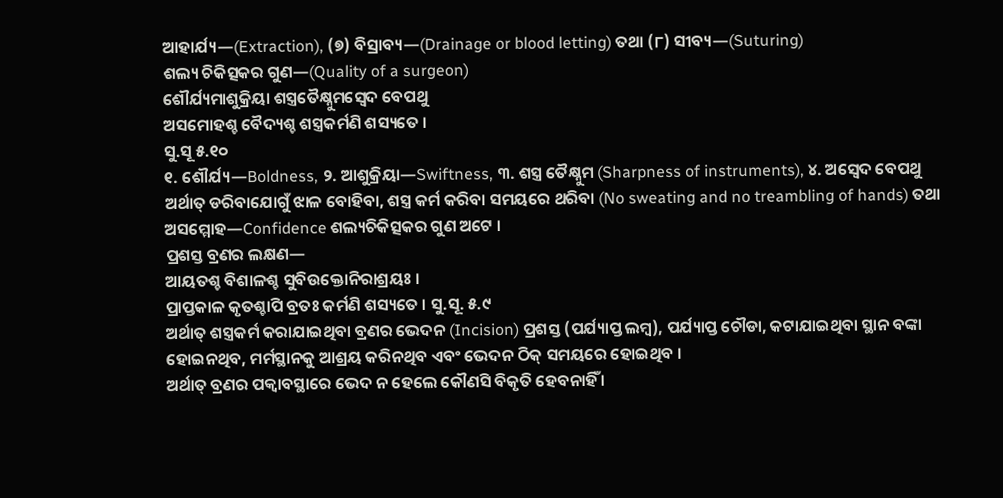ଆହାର୍ଯ୍ୟ—(Extraction), (୭) ବିସ୍ରାବ୍ୟ—(Drainage or blood letting) ତଥା (୮) ସୀବ୍ୟ—(Suturing)
ଶଲ୍ୟ ଚିକିତ୍ସକର ଗୁଣ—(Quality of a surgeon)
ଶୌର୍ଯ୍ୟମାଶୁକ୍ରିୟା ଶସ୍ତ୍ରତୈକ୍ଷ୍ନୁମସ୍ୱେଦ ବେପଥୁ
ଅସମୋହଶ୍ଚ ବୈଦ୍ୟଶ୍ଚ ଶସ୍ତ୍ରକର୍ମଣି ଶସ୍ୟତେ ।
ସୁ.ସୂ ୫.୧୦
୧. ଶୌର୍ଯ୍ୟ—Boldness, ୨. ଆଶୁକ୍ରିୟା—Swiftness, ୩. ଶସ୍ତ୍ର ତୈକ୍ଷ୍ନୁମ (Sharpness of instruments), ୪. ଅସ୍ୱେଦ ବେପଥୁ ଅର୍ଥାତ୍‌ ଡରିବାଯୋଗୁଁ ଝାଳ ବୋହିବା, ଶସ୍ତ୍ର କର୍ମ କରିବା ସମୟରେ ଥରିବା (No sweating and no treambling of hands) ତଥା ଅସମ୍ମୋହ—Confidence ଶଲ୍ୟଚିକିତ୍ସକର ଗୁଣ ଅଟେ ।
ପ୍ରଶସ୍ତ ବ୍ରଣର ଲକ୍ଷଣ—
ଆୟତଶ୍ଚ ବିଶାଳଶ୍ଚ ସୁବିଉକ୍ତୋନିରାଶ୍ରୟଃ ।
ପ୍ରାପ୍ତକାଳ କୃତଶ୍ଚାପି ବ୍ରତଃ କର୍ମଣି ଶସ୍ୟତେ । ସୁ.ସୂ. ୫.୯
ଅର୍ଥାତ୍‌ ଶସ୍ତ୍ରକର୍ମ କରାଯାଇଥିବା ବ୍ରଣର ଭେଦନ (Incision) ପ୍ରଶସ୍ତ (ପର୍ଯ୍ୟାପ୍ତ ଲମ୍ବ), ପର୍ଯ୍ୟାପ୍ତ ଚୌଡା, କଟାଯାଇଥିବା ସ୍ଥାନ ବଙ୍କା ହୋଇନଥିବ, ମର୍ମସ୍ଥାନକୁ ଆଶ୍ରୟ କରିନଥିବ ଏବଂ ଭେଦନ ଠିକ୍‌ ସମୟରେ ହୋଇଥିବ ।
ଅର୍ଥାତ୍‌ ବ୍ରଣର ପକ୍ୱାବସ୍ଥାରେ ଭେଦ ନ ହେଲେ କୌଣସି ବିକୃତି ହେବନାହିଁ ।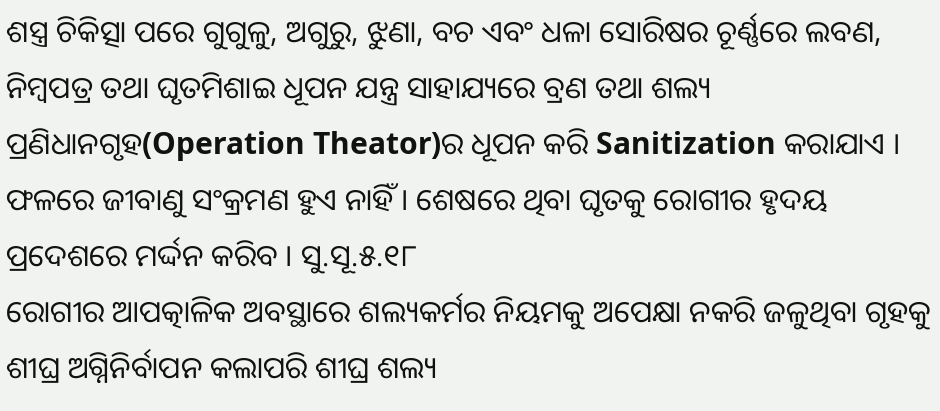ଶସ୍ତ୍ର ଚିକିତ୍ସା ପରେ ଗୁଗୁଳୁ, ଅଗୁରୁ, ଝୁଣା, ବଚ ଏବଂ ଧଳା ସୋରିଷର ଚୂର୍ଣ୍ଣରେ ଲବଣ, ନିମ୍ବପତ୍ର ତଥା ଘୃତମିଶାଇ ଧୂପନ ଯନ୍ତ୍ର ସାହାଯ୍ୟରେ ବ୍ରଣ ତଥା ଶଲ୍ୟ ପ୍ରଣିଧାନଗୃହ(Operation Theator)ର ଧୂପନ କରି Sanitization କରାଯାଏ । ଫଳରେ ଜୀବାଣୁ ସଂକ୍ରମଣ ହୁଏ ନାହିଁ । ଶେଷରେ ଥିବା ଘୃତକୁ ରୋଗୀର ହୃଦୟ ପ୍ରଦେଶରେ ମର୍ଦ୍ଦନ କରିବ । ସୁ.ସୂ.୫.୧୮
ରୋଗୀର ଆପତ୍କାଳିକ ଅବସ୍ଥାରେ ଶଲ୍ୟକର୍ମର ନିୟମକୁ ଅପେକ୍ଷା ନକରି ଜଳୁଥିବା ଗୃହକୁ ଶୀଘ୍ର ଅଗ୍ନିନିର୍ବାପନ କଲାପରି ଶୀଘ୍ର ଶଲ୍ୟ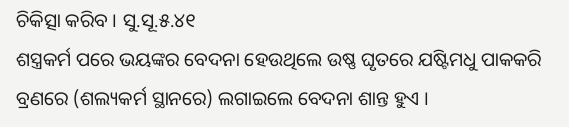ଚିକିତ୍ସା କରିବ । ସୁ.ସୂ.୫.୪୧
ଶସ୍ତ୍ରକର୍ମ ପରେ ଭୟଙ୍କର ବେଦନା ହେଉଥିଲେ ଉଷ୍ଣ ଘୃତରେ ଯଷ୍ଟିମଧୁ ପାକକରି ବ୍ରଣରେ (ଶଲ୍ୟକର୍ମ ସ୍ଥାନରେ) ଲଗାଇଲେ ବେଦନା ଶାନ୍ତ ହୁଏ ।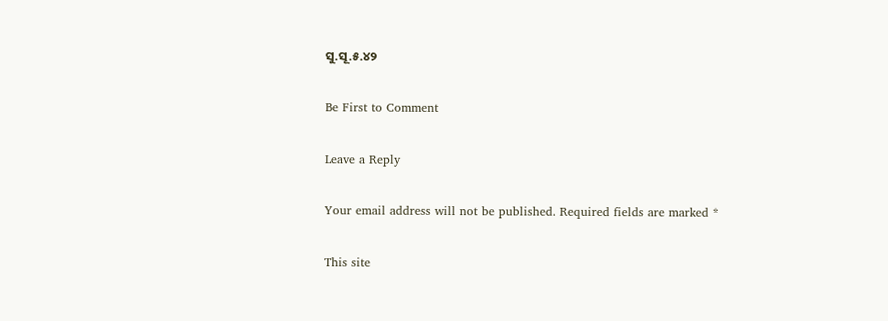ସୁ.ସୂ.୫.୪୨

Be First to Comment

Leave a Reply

Your email address will not be published. Required fields are marked *

This site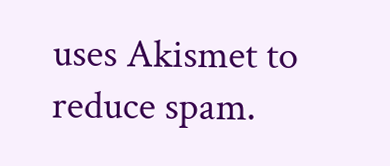uses Akismet to reduce spam.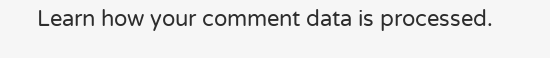Learn how your comment data is processed.